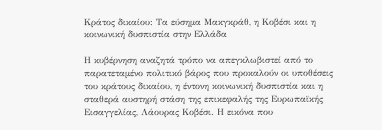Κράτος δικαίου: Τα εύσημα Μακγκράθ, η Κοβέσι και η κοινωνική δυσπιστία στην Ελλάδα

Η κυβέρνηση αναζητά τρόπο να απεγκλωβιστεί από το παρατεταμένο πολιτικό βάρος που προκαλούν οι υποθέσεις του κράτους δικαίου, η έντονη κοινωνική δυσπιστία και η σταθερά αυστηρή στάση της επικεφαλής της Ευρωπαϊκής Εισαγγελίας, Λάουρας Κοβέσι. Η εικόνα που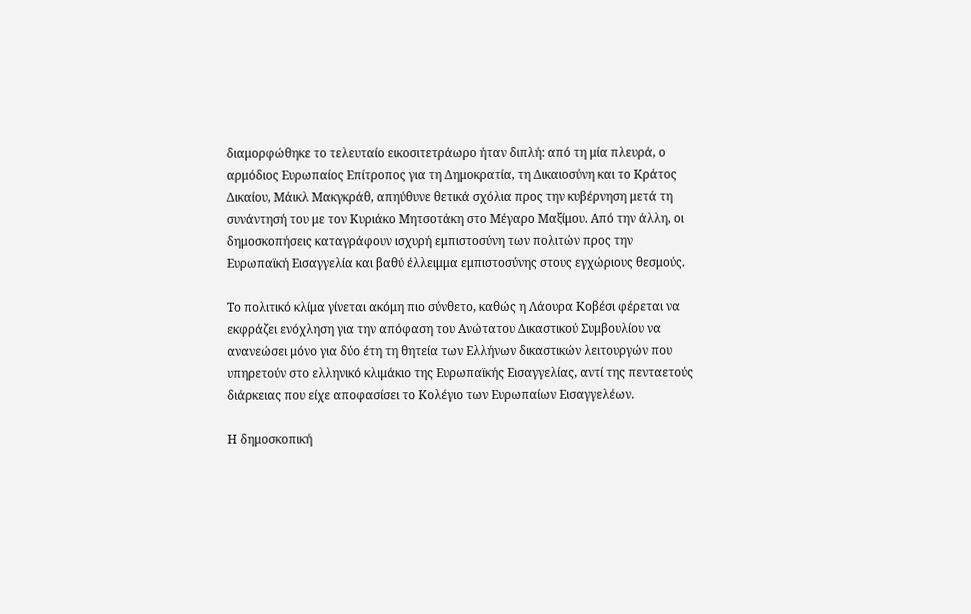διαμορφώθηκε το τελευταίο εικοσιτετράωρο ήταν διπλή: από τη μία πλευρά, ο αρμόδιος Ευρωπαίος Επίτροπος για τη Δημοκρατία, τη Δικαιοσύνη και το Κράτος Δικαίου, Μάικλ Μακγκράθ, απηύθυνε θετικά σχόλια προς την κυβέρνηση μετά τη συνάντησή του με τον Κυριάκο Μητσοτάκη στο Μέγαρο Μαξίμου. Από την άλλη, οι δημοσκοπήσεις καταγράφουν ισχυρή εμπιστοσύνη των πολιτών προς την Ευρωπαϊκή Εισαγγελία και βαθύ έλλειμμα εμπιστοσύνης στους εγχώριους θεσμούς.

Το πολιτικό κλίμα γίνεται ακόμη πιο σύνθετο, καθώς η Λάουρα Κοβέσι φέρεται να εκφράζει ενόχληση για την απόφαση του Ανώτατου Δικαστικού Συμβουλίου να ανανεώσει μόνο για δύο έτη τη θητεία των Ελλήνων δικαστικών λειτουργών που υπηρετούν στο ελληνικό κλιμάκιο της Ευρωπαϊκής Εισαγγελίας, αντί της πενταετούς διάρκειας που είχε αποφασίσει το Κολέγιο των Ευρωπαίων Εισαγγελέων.

Η δημοσκοπική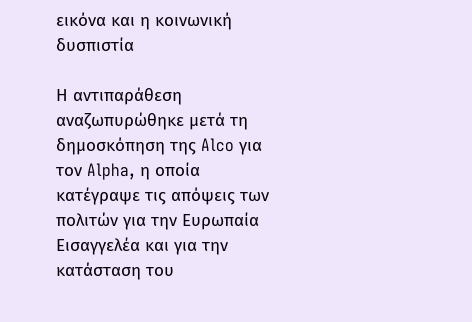εικόνα και η κοινωνική δυσπιστία

Η αντιπαράθεση αναζωπυρώθηκε μετά τη δημοσκόπηση της Alco για τον Alpha, η οποία κατέγραψε τις απόψεις των πολιτών για την Ευρωπαία Εισαγγελέα και για την κατάσταση του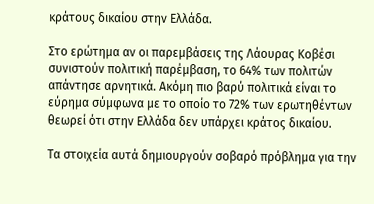κράτους δικαίου στην Ελλάδα.

Στο ερώτημα αν οι παρεμβάσεις της Λάουρας Κοβέσι συνιστούν πολιτική παρέμβαση, το 64% των πολιτών απάντησε αρνητικά. Ακόμη πιο βαρύ πολιτικά είναι το εύρημα σύμφωνα με το οποίο το 72% των ερωτηθέντων θεωρεί ότι στην Ελλάδα δεν υπάρχει κράτος δικαίου.

Τα στοιχεία αυτά δημιουργούν σοβαρό πρόβλημα για την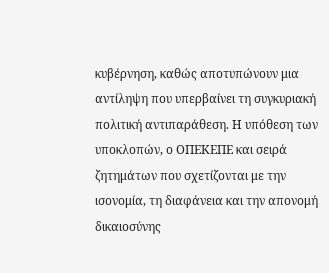κυβέρνηση, καθώς αποτυπώνουν μια αντίληψη που υπερβαίνει τη συγκυριακή πολιτική αντιπαράθεση. Η υπόθεση των υποκλοπών, ο ΟΠΕΚΕΠΕ και σειρά ζητημάτων που σχετίζονται με την ισονομία, τη διαφάνεια και την απονομή δικαιοσύνης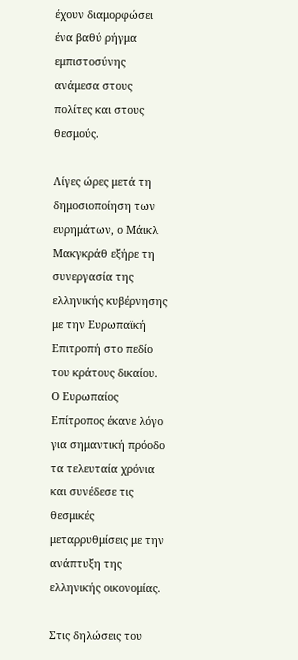έχουν διαμορφώσει ένα βαθύ ρήγμα εμπιστοσύνης ανάμεσα στους πολίτες και στους θεσμούς.

Λίγες ώρες μετά τη δημοσιοποίηση των ευρημάτων, ο Μάικλ Μακγκράθ εξήρε τη συνεργασία της ελληνικής κυβέρνησης με την Ευρωπαϊκή Επιτροπή στο πεδίο του κράτους δικαίου. Ο Ευρωπαίος Επίτροπος έκανε λόγο για σημαντική πρόοδο τα τελευταία χρόνια και συνέδεσε τις θεσμικές μεταρρυθμίσεις με την ανάπτυξη της ελληνικής οικονομίας.

Στις δηλώσεις του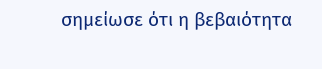σημείωσε ότι η βεβαιότητα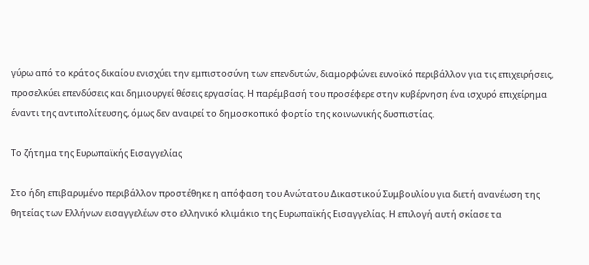γύρω από το κράτος δικαίου ενισχύει την εμπιστοσύνη των επενδυτών, διαμορφώνει ευνοϊκό περιβάλλον για τις επιχειρήσεις, προσελκύει επενδύσεις και δημιουργεί θέσεις εργασίας. Η παρέμβασή του προσέφερε στην κυβέρνηση ένα ισχυρό επιχείρημα έναντι της αντιπολίτευσης, όμως δεν αναιρεί το δημοσκοπικό φορτίο της κοινωνικής δυσπιστίας.

Το ζήτημα της Ευρωπαϊκής Εισαγγελίας

Στο ήδη επιβαρυμένο περιβάλλον προστέθηκε η απόφαση του Ανώτατου Δικαστικού Συμβουλίου για διετή ανανέωση της θητείας των Ελλήνων εισαγγελέων στο ελληνικό κλιμάκιο της Ευρωπαϊκής Εισαγγελίας. Η επιλογή αυτή σκίασε τα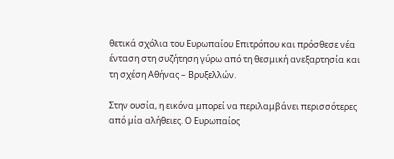θετικά σχόλια του Ευρωπαίου Επιτρόπου και πρόσθεσε νέα ένταση στη συζήτηση γύρω από τη θεσμική ανεξαρτησία και τη σχέση Αθήνας – Βρυξελλών.

Στην ουσία, η εικόνα μπορεί να περιλαμβάνει περισσότερες από μία αλήθειες. Ο Ευρωπαίος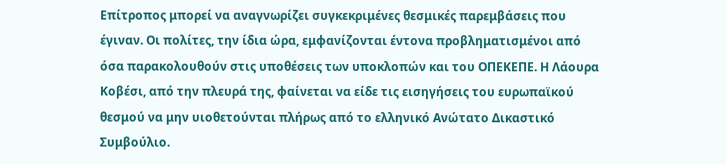Επίτροπος μπορεί να αναγνωρίζει συγκεκριμένες θεσμικές παρεμβάσεις που έγιναν. Οι πολίτες, την ίδια ώρα, εμφανίζονται έντονα προβληματισμένοι από όσα παρακολουθούν στις υποθέσεις των υποκλοπών και του ΟΠΕΚΕΠΕ. Η Λάουρα Κοβέσι, από την πλευρά της, φαίνεται να είδε τις εισηγήσεις του ευρωπαϊκού θεσμού να μην υιοθετούνται πλήρως από το ελληνικό Ανώτατο Δικαστικό Συμβούλιο.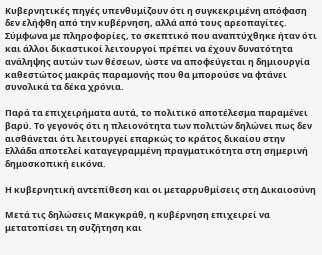Κυβερνητικές πηγές υπενθυμίζουν ότι η συγκεκριμένη απόφαση δεν ελήφθη από την κυβέρνηση, αλλά από τους αρεοπαγίτες. Σύμφωνα με πληροφορίες, το σκεπτικό που αναπτύχθηκε ήταν ότι και άλλοι δικαστικοί λειτουργοί πρέπει να έχουν δυνατότητα ανάληψης αυτών των θέσεων, ώστε να αποφεύγεται η δημιουργία καθεστώτος μακράς παραμονής που θα μπορούσε να φτάνει συνολικά τα δέκα χρόνια.

Παρά τα επιχειρήματα αυτά, το πολιτικό αποτέλεσμα παραμένει βαρύ. Το γεγονός ότι η πλειονότητα των πολιτών δηλώνει πως δεν αισθάνεται ότι λειτουργεί επαρκώς το κράτος δικαίου στην Ελλάδα αποτελεί καταγεγραμμένη πραγματικότητα στη σημερινή δημοσκοπική εικόνα.

Η κυβερνητική αντεπίθεση και οι μεταρρυθμίσεις στη Δικαιοσύνη

Μετά τις δηλώσεις Μακγκράθ, η κυβέρνηση επιχειρεί να μετατοπίσει τη συζήτηση και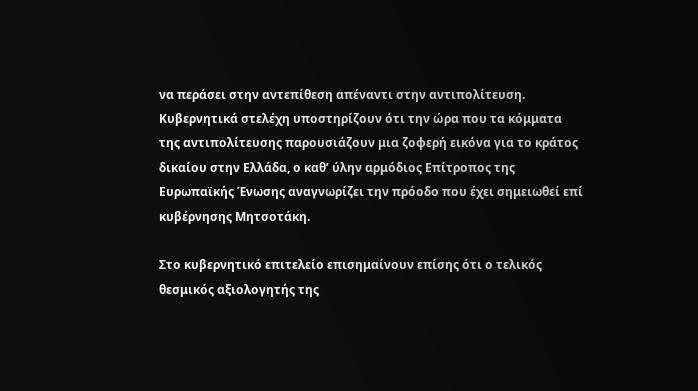να περάσει στην αντεπίθεση απέναντι στην αντιπολίτευση. Κυβερνητικά στελέχη υποστηρίζουν ότι την ώρα που τα κόμματα της αντιπολίτευσης παρουσιάζουν μια ζοφερή εικόνα για το κράτος δικαίου στην Ελλάδα, ο καθ’ ύλην αρμόδιος Επίτροπος της Ευρωπαϊκής Ένωσης αναγνωρίζει την πρόοδο που έχει σημειωθεί επί κυβέρνησης Μητσοτάκη.

Στο κυβερνητικό επιτελείο επισημαίνουν επίσης ότι ο τελικός θεσμικός αξιολογητής της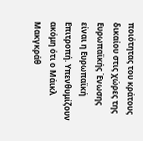ποιότητας του κράτους δικαίου στις χώρες της Ευρωπαϊκής Ένωσης είναι η Ευρωπαϊκή Επιτροπή. Υπενθυμίζουν ακόμη ότι ο Μάικλ Μακγκράθ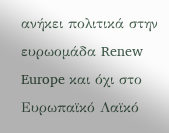ανήκει πολιτικά στην ευρωομάδα Renew Europe και όχι στο Ευρωπαϊκό Λαϊκό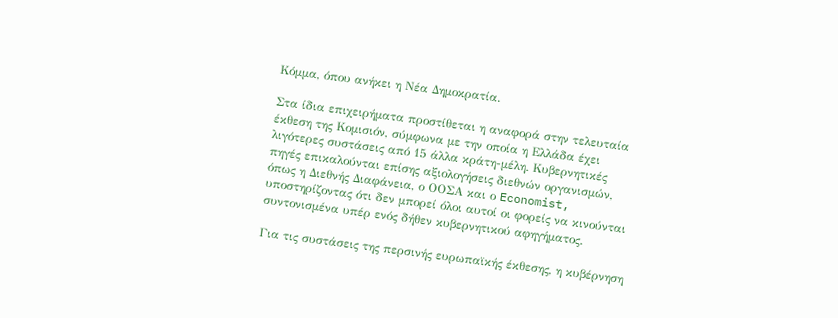Κόμμα, όπου ανήκει η Νέα Δημοκρατία.

Στα ίδια επιχειρήματα προστίθεται η αναφορά στην τελευταία έκθεση της Κομισιόν, σύμφωνα με την οποία η Ελλάδα έχει λιγότερες συστάσεις από 15 άλλα κράτη-μέλη. Κυβερνητικές πηγές επικαλούνται επίσης αξιολογήσεις διεθνών οργανισμών, όπως η Διεθνής Διαφάνεια, ο ΟΟΣΑ και ο Economist, υποστηρίζοντας ότι δεν μπορεί όλοι αυτοί οι φορείς να κινούνται συντονισμένα υπέρ ενός δήθεν κυβερνητικού αφηγήματος.

Για τις συστάσεις της περσινής ευρωπαϊκής έκθεσης, η κυβέρνηση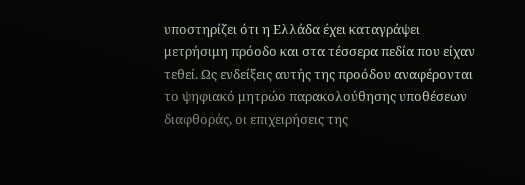υποστηρίζει ότι η Ελλάδα έχει καταγράψει μετρήσιμη πρόοδο και στα τέσσερα πεδία που είχαν τεθεί. Ως ενδείξεις αυτής της προόδου αναφέρονται το ψηφιακό μητρώο παρακολούθησης υποθέσεων διαφθοράς, οι επιχειρήσεις της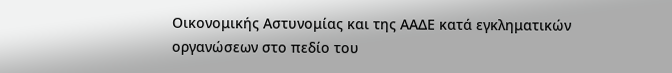Οικονομικής Αστυνομίας και της ΑΑΔΕ κατά εγκληματικών οργανώσεων στο πεδίο του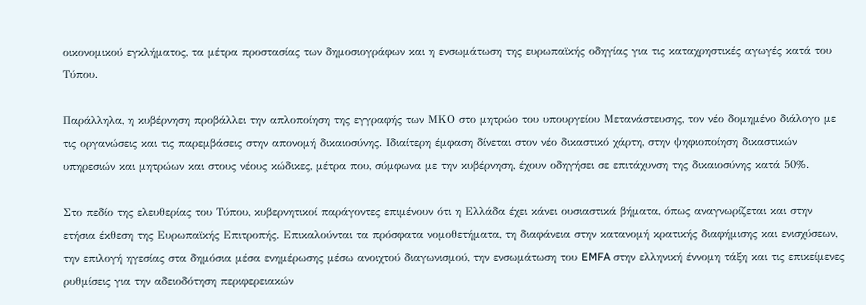οικονομικού εγκλήματος, τα μέτρα προστασίας των δημοσιογράφων και η ενσωμάτωση της ευρωπαϊκής οδηγίας για τις καταχρηστικές αγωγές κατά του Τύπου.

Παράλληλα, η κυβέρνηση προβάλλει την απλοποίηση της εγγραφής των ΜΚΟ στο μητρώο του υπουργείου Μετανάστευσης, τον νέο δομημένο διάλογο με τις οργανώσεις και τις παρεμβάσεις στην απονομή δικαιοσύνης. Ιδιαίτερη έμφαση δίνεται στον νέο δικαστικό χάρτη, στην ψηφιοποίηση δικαστικών υπηρεσιών και μητρώων και στους νέους κώδικες, μέτρα που, σύμφωνα με την κυβέρνηση, έχουν οδηγήσει σε επιτάχυνση της δικαιοσύνης κατά 50%.

Στο πεδίο της ελευθερίας του Τύπου, κυβερνητικοί παράγοντες επιμένουν ότι η Ελλάδα έχει κάνει ουσιαστικά βήματα, όπως αναγνωρίζεται και στην ετήσια έκθεση της Ευρωπαϊκής Επιτροπής. Επικαλούνται τα πρόσφατα νομοθετήματα, τη διαφάνεια στην κατανομή κρατικής διαφήμισης και ενισχύσεων, την επιλογή ηγεσίας στα δημόσια μέσα ενημέρωσης μέσω ανοιχτού διαγωνισμού, την ενσωμάτωση του EMFA στην ελληνική έννομη τάξη και τις επικείμενες ρυθμίσεις για την αδειοδότηση περιφερειακών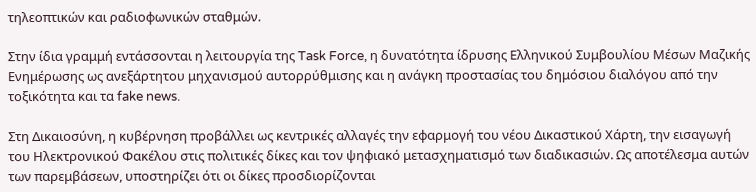τηλεοπτικών και ραδιοφωνικών σταθμών.

Στην ίδια γραμμή εντάσσονται η λειτουργία της Task Force, η δυνατότητα ίδρυσης Ελληνικού Συμβουλίου Μέσων Μαζικής Ενημέρωσης ως ανεξάρτητου μηχανισμού αυτορρύθμισης και η ανάγκη προστασίας του δημόσιου διαλόγου από την τοξικότητα και τα fake news.

Στη Δικαιοσύνη, η κυβέρνηση προβάλλει ως κεντρικές αλλαγές την εφαρμογή του νέου Δικαστικού Χάρτη, την εισαγωγή του Ηλεκτρονικού Φακέλου στις πολιτικές δίκες και τον ψηφιακό μετασχηματισμό των διαδικασιών. Ως αποτέλεσμα αυτών των παρεμβάσεων, υποστηρίζει ότι οι δίκες προσδιορίζονται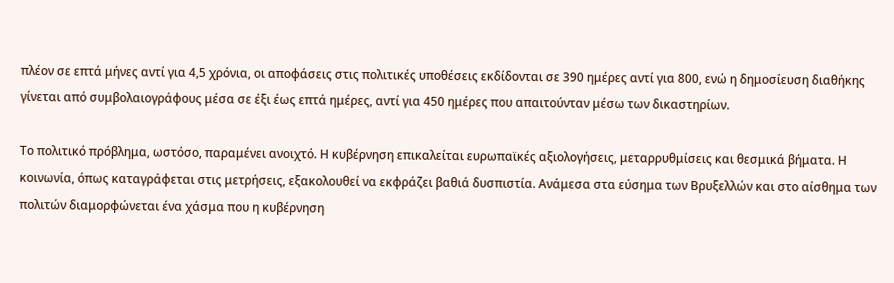πλέον σε επτά μήνες αντί για 4,5 χρόνια, οι αποφάσεις στις πολιτικές υποθέσεις εκδίδονται σε 390 ημέρες αντί για 800, ενώ η δημοσίευση διαθήκης γίνεται από συμβολαιογράφους μέσα σε έξι έως επτά ημέρες, αντί για 450 ημέρες που απαιτούνταν μέσω των δικαστηρίων.

Το πολιτικό πρόβλημα, ωστόσο, παραμένει ανοιχτό. Η κυβέρνηση επικαλείται ευρωπαϊκές αξιολογήσεις, μεταρρυθμίσεις και θεσμικά βήματα. Η κοινωνία, όπως καταγράφεται στις μετρήσεις, εξακολουθεί να εκφράζει βαθιά δυσπιστία. Ανάμεσα στα εύσημα των Βρυξελλών και στο αίσθημα των πολιτών διαμορφώνεται ένα χάσμα που η κυβέρνηση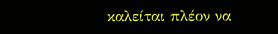καλείται πλέον να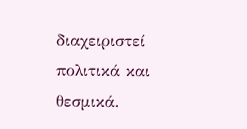διαχειριστεί πολιτικά και θεσμικά.